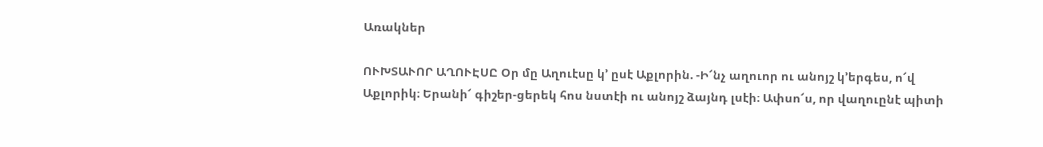Առակներ

ՈՒԽՏԱՒՈՐ ԱՂՈՒԷՍԸ Օր մը Աղուէսը կ՚ ըսէ Աքլորին. -Ի՜նչ աղուոր ու անոյշ կ’երգես, ո՜վ Աքլորիկ։ Երանի՜ գիշեր-ցերեկ հոս նստէի ու անոյշ ձայնդ լսէի։ Ափսո՜ս, որ վաղուընէ պիտի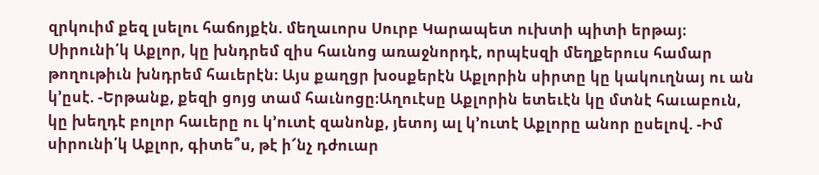զրկուիմ քեզ լսելու հաճոյքէն. մեղաւորս Սուրբ Կարապետ ուխտի պիտի երթայ։ Սիրունի՛կ Աքլոր, կը խնդրեմ զիս հաւնոց առաջնորդէ, որպէսզի մեղքերուս համար թողութիւն խնդրեմ հաւերէն։ Այս քաղցր խօսքերէն Աքլորին սիրտը կը կակուղնայ ու ան կ’ըսէ. -Երթանք, քեզի ցոյց տամ հաւնոցը։Աղուէսը Աքլորին ետեւէն կը մտնէ հաւաբուն, կը խեղդէ բոլոր հաւերը ու կ’ուտէ զանոնք, յետոյ ալ կ’ուտէ Աքլորը անոր ըսելով. -Իմ սիրունի՛կ Աքլոր, գիտե՞ս, թէ ի՜նչ դժուար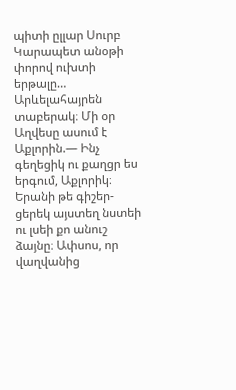պիտի ըլլար Սուրբ Կարապետ անօթի փորով ուխտի երթալը… Արևելահայրեն տաբերակ։ Մի օր Աղվեսը ասում է Աքլորին.— Ինչ գեղեցիկ ու քաղցր ես երգում, Աքլորիկ։ Երանի թե գիշեր-ցերեկ այստեղ նստեի ու լսեի քո անուշ ձայնը։ Ափսոս, որ վաղվանից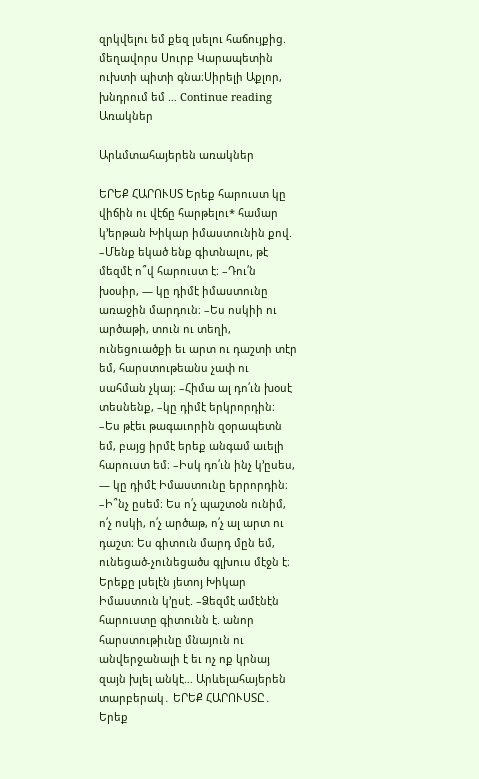զրկվելու եմ քեզ լսելու հաճույքից. մեղավորս Սուրբ Կարապետին ուխտի պիտի գնա։Սիրելի Աքլոր, խնդրում եմ … Continue reading Առակներ

Արևմտահայերեն առակներ

ԵՐԵՔ ՀԱՐՈՒՍՏ Երեք հարուստ կը վիճին ու վէճը հարթելու* համար կ՚երթան Խիկար իմաստունին քով. –Մենք եկած ենք գիտնալու, թէ մեզմէ ո՞վ հարուստ է։ –Դու՛ն խօսիր, — կը դիմէ իմաստունը առաջին մարդուն։ –Ես ոսկիի ու արծաթի, տուն ու տեղի, ունեցուածքի եւ արտ ու դաշտի տէր եմ, հարստութեանս չափ ու սահման չկայ։ –Հիմա ալ դո՛ւն խօսէ տեսնենք, –կը դիմէ երկրորդին։ –Ես թէեւ թագաւորին զօրապետն եմ, բայց իրմէ երեք անգամ աւելի հարուստ եմ։ –Իսկ դո՛ւն ինչ կ՚ըսես, — կը դիմէ Իմաստունը երրորդին։ –Ի՞նչ ըսեմ։ Ես ո՛չ պաշտօն ունիմ, ո՛չ ոսկի, ո՛չ արծաթ, ո՛չ ալ արտ ու դաշտ։ Ես գիտուն մարդ մըն եմ, ունեցած-չունեցածս գլխուս մէջն է։ Երեքը լսելէն յետոյ Խիկար Իմաստուն կ՚ըսէ. –Ձեզմէ ամէնէն հարուստը գիտունն է. անոր հարստութիւնը մնայուն ու անվերջանալի է եւ ոչ ոք կրնայ զայն խլել անկէ… Արևելահայերեն տարբերակ․ ԵՐԵՔ ՀԱՐՈՒՍՏԸ․ Երեք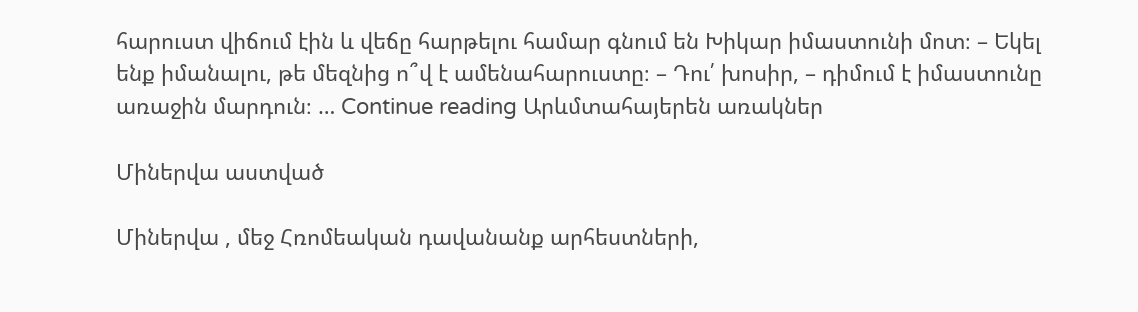հարուստ վիճում էին և վեճը հարթելու համար գնում են Խիկար իմաստունի մոտ։ – Եկել ենք իմանալու, թե մեզնից ո՞վ է ամենահարուստը։ – Դու՛ խոսիր, – դիմում է իմաստունը առաջին մարդուն։ … Continue reading Արևմտահայերեն առակներ

Միներվա աստված

Միներվա , մեջ Հռոմեական դավանանք արհեստների,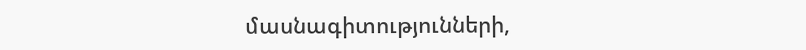մասնագիտությունների,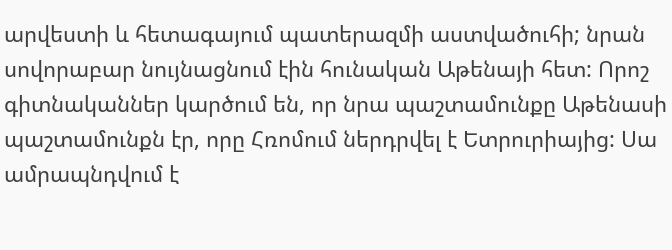արվեստի և հետագայում պատերազմի աստվածուհի; նրան սովորաբար նույնացնում էին հունական Աթենայի հետ: Որոշ գիտնականներ կարծում են, որ նրա պաշտամունքը Աթենասի պաշտամունքն էր, որը Հռոմում ներդրվել է Ետրուրիայից: Սա ամրապնդվում է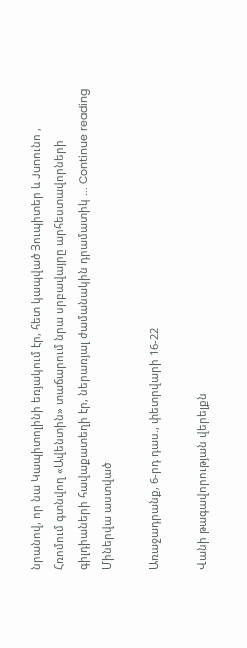նրանով, որ նա Կապիտոլինի եռյակում էր, հետ կապված Յուպիտեր և Junունո , Հռոմում գտնվող «Ավենտին» տաճարում նրա սրբավայրը արհեստավորների գիլդիաների հավաքատեղի էր, ներառյալ ժամանակին դրամատիկ … Continue reading Միներվա աստված

Առաջադրանք, 6-րդ դաս., փետրվարի 16-22

Վանի թագավորության վերելքն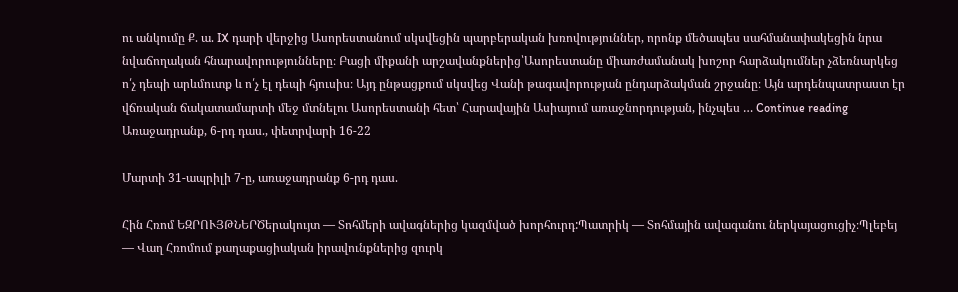ու անկումը Ք. ա. IX դարի վերջից Ասորեստանում սկսվեցին պարբերական խռովություններ, որոնք մեծապես սահմանափակեցին նրա նվաճողական հնարավորությունները։ Բացի միքանի արշավանքներից՝Ասորեստանը միառժամանակ խոշոր հարձակումներ չձեռնարկեց ո՛չ դեպի արևմուտք և ո՛չ էլ դեպի հյուսիս։ Այդ ընթացքում սկսվեց Վանի թագավորության ընդարձակման շրջանը։ Այն արդենպատրաստ էր վճռական ճակատամարտի մեջ մտնելու Ասորեստանի հետ՝ Հարավային Ասիայում առաջնորդության, ինչպես … Continue reading Առաջադրանք, 6-րդ դաս., փետրվարի 16-22

Մարտի 31-ապրիլի 7-ը, առաջադրանք 6-րդ դաս.

Հին Հռոմ ԵԶՐՈՒՅԹՆԵՐԾերակույտ — Տոհմերի ավագներից կազմված խորհուրդ:Պատրիկ — Տոհմային ավագանու ներկայացուցիչ։Պլեբեյ — Վաղ Հռոմում քաղաքացիական իրավունքներից զուրկ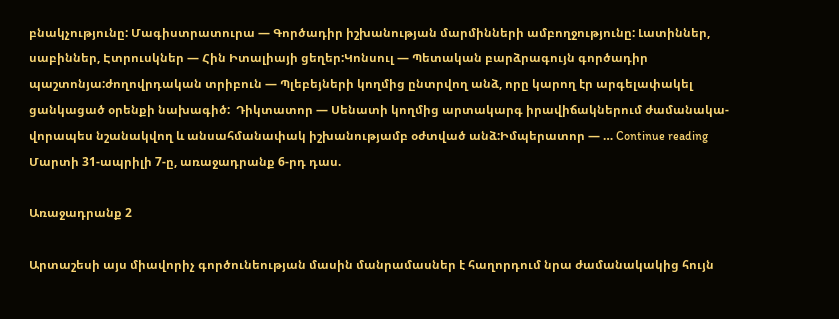բնակչությունը: Մագիստրատուրա — Գործադիր իշխանության մարմինների ամբողջությունը: Լատիններ, սաբիններ, Էտրուսկներ — Հին Իտալիայի ցեղեր:Կոնսուլ — Պետական բարձրագույն գործադիր պաշտոնյա:ժողովրդական տրիբուն — Պլեբեյների կողմից ընտրվող անձ, որը կարող էր արգելափակել ցանկացած օրենքի նախագիծ:  Դիկտատոր — Սենատի կողմից արտակարգ իրավիճակներում ժամանակա-վորապես նշանակվող և անսահմանափակ իշխանությամբ օժտված անձ:Իմպերատոր — … Continue reading Մարտի 31-ապրիլի 7-ը, առաջադրանք 6-րդ դաս.

Առաջադրանք 2

Արտաշեսի այս միավորիչ գործունեության մասին մանրամասներ է հաղորդում նրա ժամանակակից հույն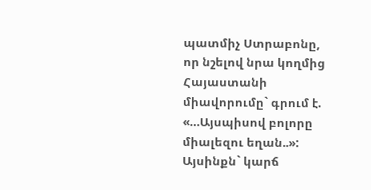պատմիչ Ստրաբոնը, որ նշելով նրա կողմից Հայաստանի միավորումը` գրում է. «…Այսպիսով բոլորը միալեզու եղան..»: Այսինքն` կարճ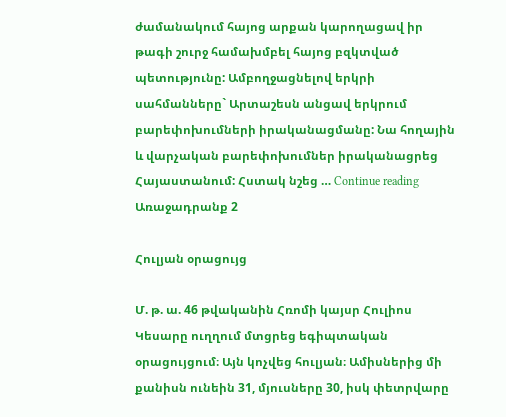ժամանակում հայոց արքան կարողացավ իր թագի շուրջ համախմբել հայոց բզկտված պետությունը: Ամբողջացնելով երկրի սահմանները` Արտաշեսն անցավ երկրում բարեփոխումների իրականացմանը: Նա հողային և վարչական բարեփոխումներ իրականացրեց Հայաստանում: Հստակ նշեց … Continue reading Առաջադրանք 2

Հուլյան օրացույց

Մ. թ. ա. 46 թվականին Հռոմի կայսր Հուլիոս Կեսարը ուղղում մտցրեց եգիպտական օրացույցում։ Այն կոչվեց հուլյան։ Ամիսներից մի քանիսն ունեին 31, մյուսները 30, իսկ փետրվարը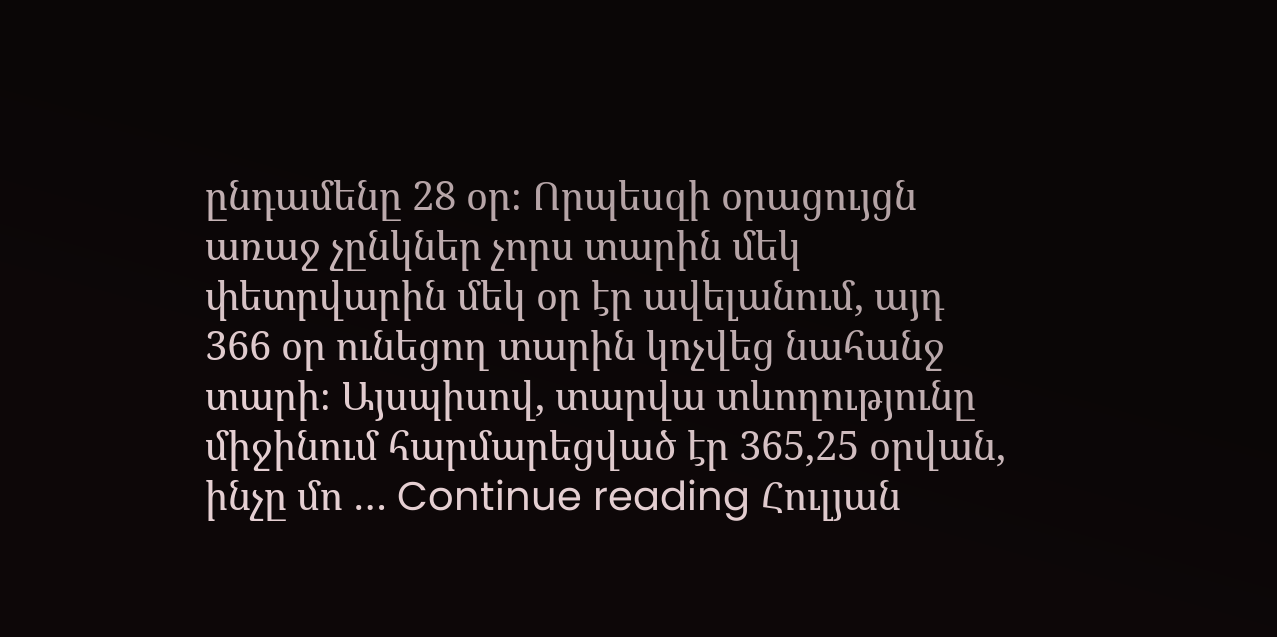ընդամենը 28 օր։ Որպեսզի օրացույցն առաջ չընկներ չորս տարին մեկ փետրվարին մեկ օր էր ավելանում, այդ 366 օր ունեցող տարին կոչվեց նահանջ տարի։ Այսպիսով, տարվա տևողությունը միջինում հարմարեցված էր 365,25 օրվան, ինչը մո … Continue reading Հուլյան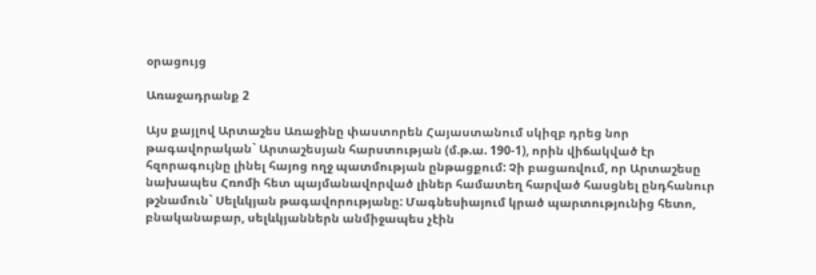օրացույց

Առաջադրանք 2

Այս քայլով Արտաշես Առաջինը փաստորեն Հայաստանում սկիզբ դրեց նոր թագավորական` Արտաշեսյան հարստության (մ.թ.ա. 190-1), որին վիճակված էր հզորագույնը լինել հայոց ողջ պատմության ընթացքում: Չի բացառվում, որ Արտաշեսը նախապես Հռոմի հետ պայմանավորված լիներ համատեղ հարված հասցնել ընդհանուր թշնամուն` Սելևկյան թագավորությանը: Մագնեսիայում կրած պարտությունից հետո, բնականաբար, սելևկյաններն անմիջապես չէին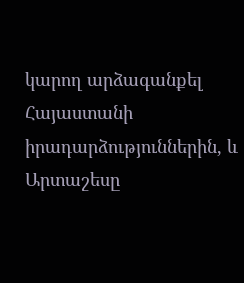կարող արձագանքել Հայաստանի իրադարձություններին, և Արտաշեսը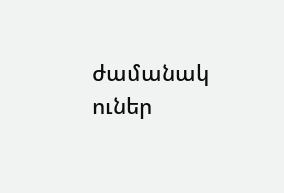ժամանակ ուներ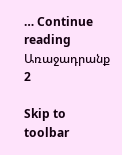… Continue reading Առաջադրանք 2

Skip to toolbar